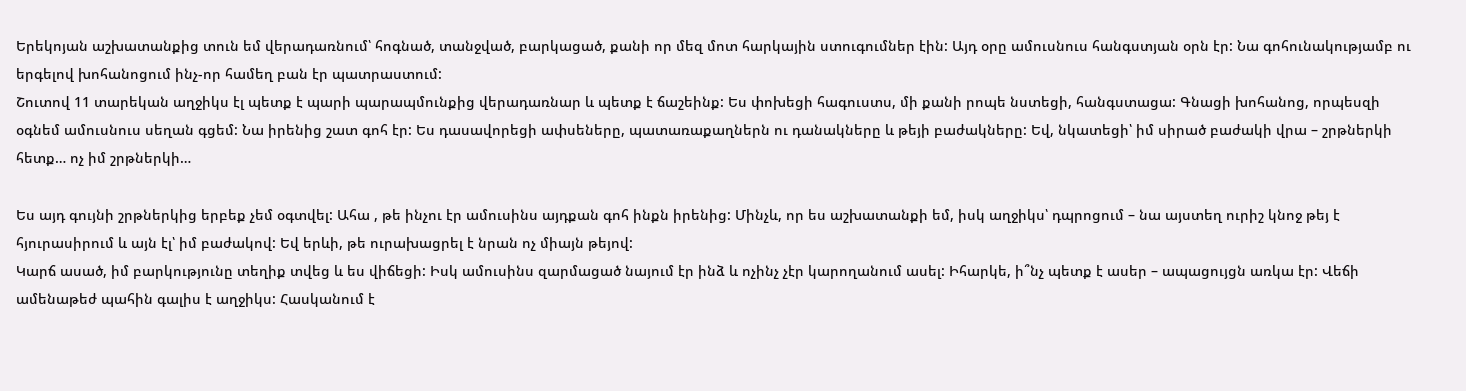Երեկոյան աշխատանքից տուն եմ վերադառնում՝ հոգնած, տանջված, բարկացած, քանի որ մեզ մոտ հարկային ստուգումներ էին: Այդ օրը ամուսնուս հանգստյան օրն էր: Նա գոհունակությամբ ու երգելով խոհանոցում ինչ-որ համեղ բան էր պատրաստում:
Շուտով 11 տարեկան աղջիկս էլ պետք է պարի պարապմունքից վերադառնար և պետք է ճաշեինք: Ես փոխեցի հագուստս, մի քանի րոպե նստեցի, հանգստացա: Գնացի խոհանոց, որպեսզի օգնեմ ամուսնուս սեղան գցեմ: Նա իրենից շատ գոհ էր: Ես դասավորեցի ափսեները, պատառաքաղներն ու դանակները և թեյի բաժակները: Եվ, նկատեցի՝ իմ սիրած բաժակի վրա – շրթներկի հետք… ոչ իմ շրթներկի…

Ես այդ գույնի շրթներկից երբեք չեմ օգտվել: Ահա , թե ինչու էր ամուսինս այդքան գոհ ինքն իրենից: Մինչև, որ ես աշխատանքի եմ, իսկ աղջիկս՝ դպրոցում – նա այստեղ ուրիշ կնոջ թեյ է հյուրասիրում և այն էլ՝ իմ բաժակով: Եվ երևի, թե ուրախացրել է նրան ոչ միայն թեյով:
Կարճ ասած, իմ բարկությունը տեղիք տվեց և ես վիճեցի: Իսկ ամուսինս զարմացած նայում էր ինձ և ոչինչ չէր կարողանում ասել: Իհարկե, ի՞նչ պետք է ասեր – ապացույցն առկա էր: Վեճի ամենաթեժ պահին գալիս է աղջիկս: Հասկանում է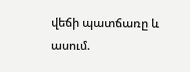վեճի պատճառը և ասում.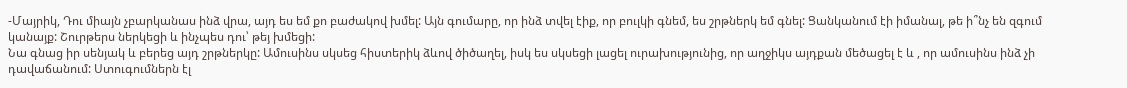-Մայրիկ, Դու միայն չբարկանաս ինձ վրա, այդ ես եմ քո բաժակով խմել: Այն գումարը, որ ինձ տվել էիք, որ բուլկի գնեմ, ես շրթներկ եմ գնել: Ցանկանում էի իմանալ, թե ի՞նչ են զգում կանայք: Շուրթերս ներկեցի և ինչպես դու՝ թեյ խմեցի:
Նա գնաց իր սենյակ և բերեց այդ շրթներկը: Ամուսինս սկսեց հիստերիկ ձևով ծիծաղել, իսկ ես սկսեցի լացել ուրախությունից, որ աղջիկս այդքան մեծացել է և , որ ամուսինս ինձ չի դավաճանում: Ստուգումներն էլ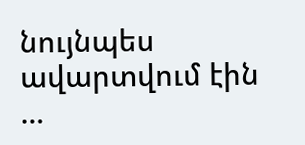նույնպես ավարտվում էին …